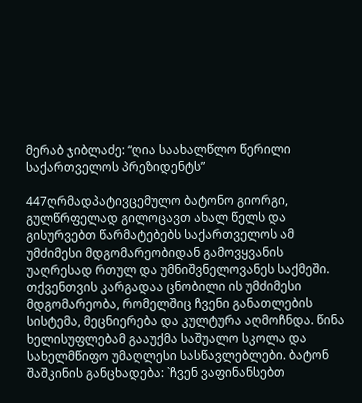მერაბ ჯიბლაძე: “ღია საახალწლო წერილი საქართველოს პრეზიდენტს”

447ღრმადპატივცემულო ბატონო გიორგი,
გულწრფელად გილოცავთ ახალ წელს და გისურვებთ წარმატებებს საქართველოს ამ უმძიმესი მდგომარეობიდან გამოვყვანის უაღრესად რთულ და უმნიშვნელოვანეს საქმეში.
თქვენთვის კარგადაა ცნობილი ის უმძიმესი მდგომარეობა, რომელშიც ჩვენი განათლების სისტემა, მეცნიერება და კულტურა აღმოჩნდა. წინა ხელისუფლებამ გააუქმა საშუალო სკოლა და სახელმწიფო უმაღლესი სასწავლებლები. ბატონ შაშკინის განცხადება: `ჩვენ ვაფინანსებთ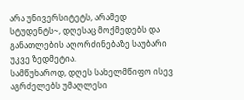არა უნივერსიტეტს, არამედ სტუდენტს~, დღესაც მოქმედებს და განათლების აღორძინებაზე საუბარი უკვე ზედმეტია.
სამწუხაროდ, დღეს სახელმწიფო ისევ აგრძელებს უმაღლესი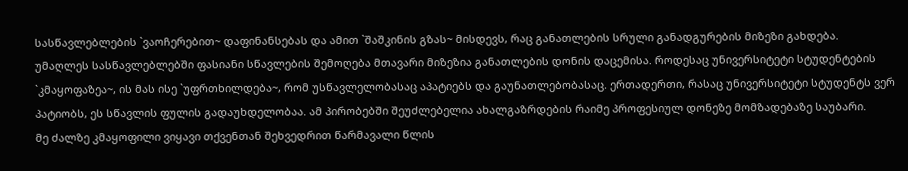სასწავლებლების `ვაოჩერებით~ დაფინანსებას და ამით `შაშკინის გზას~ მისდევს, რაც განათლების სრული განადგურების მიზეზი გახდება.
უმაღლეს სასწავლებლებში ფასიანი სწავლების შემოღება მთავარი მიზეზია განათლების დონის დაცემისა. როდესაც უნივერსიტეტი სტუდენტების `კმაყოფაზეა~, ის მას ისე `უფრთხილდება~, რომ უსწავლელობასაც აპატიებს და გაუნათლებობასაც. ერთადერთი, რასაც უნივერსიტეტი სტუდენტს ვერ პატიობს, ეს სწავლის ფულის გადაუხდელობაა. ამ პირობებში შეუძლებელია ახალგაზრდების რაიმე პროფესიულ დონეზე მომზადებაზე საუბარი.
მე ძალზე კმაყოფილი ვიყავი თქვენთან შეხვედრით წარმავალი წლის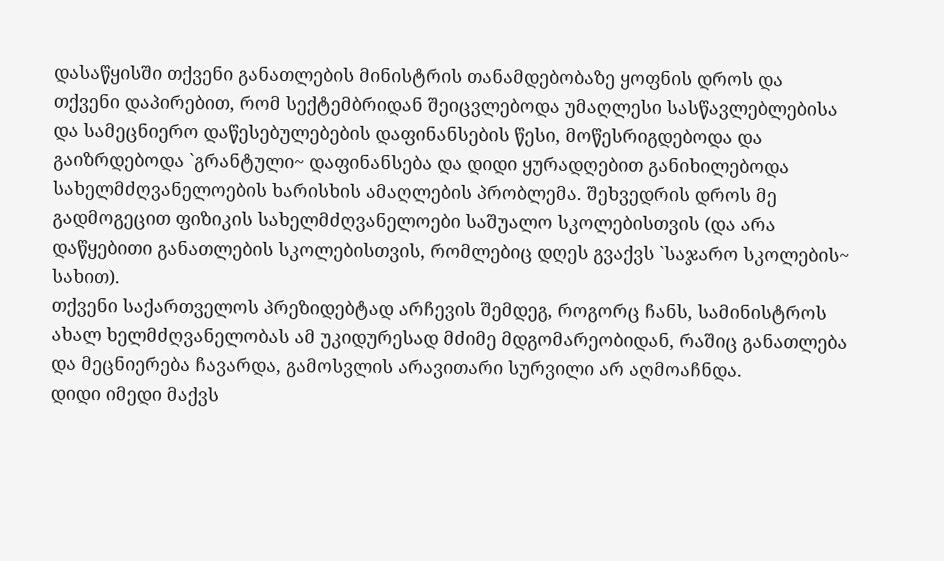დასაწყისში თქვენი განათლების მინისტრის თანამდებობაზე ყოფნის დროს და თქვენი დაპირებით, რომ სექტემბრიდან შეიცვლებოდა უმაღლესი სასწავლებლებისა და სამეცნიერო დაწესებულებების დაფინანსების წესი, მოწესრიგდებოდა და გაიზრდებოდა `გრანტული~ დაფინანსება და დიდი ყურადღებით განიხილებოდა სახელმძღვანელოების ხარისხის ამაღლების პრობლემა. შეხვედრის დროს მე გადმოგეცით ფიზიკის სახელმძღვანელოები საშუალო სკოლებისთვის (და არა დაწყებითი განათლების სკოლებისთვის, რომლებიც დღეს გვაქვს `საჯარო სკოლების~ სახით).
თქვენი საქართველოს პრეზიდებტად არჩევის შემდეგ, როგორც ჩანს, სამინისტროს ახალ ხელმძღვანელობას ამ უკიდურესად მძიმე მდგომარეობიდან, რაშიც განათლება და მეცნიერება ჩავარდა, გამოსვლის არავითარი სურვილი არ აღმოაჩნდა.
დიდი იმედი მაქვს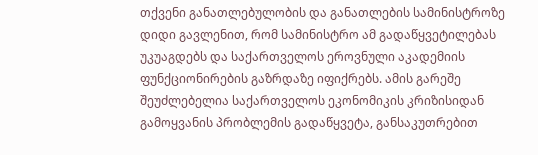თქვენი განათლებულობის და განათლების სამინისტროზე დიდი გავლენით, რომ სამინისტრო ამ გადაწყვეტილებას უკუაგდებს და საქართველოს ეროვნული აკადემიის ფუნქციონირების გაზრდაზე იფიქრებს. ამის გარეშე შეუძლებელია საქართველოს ეკონომიკის კრიზისიდან გამოყვანის პრობლემის გადაწყვეტა, განსაკუთრებით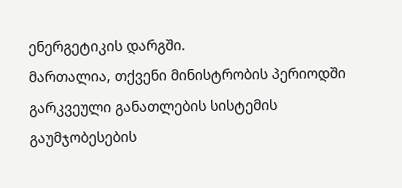ენერგეტიკის დარგში.
მართალია, თქვენი მინისტრობის პერიოდში გარკვეული განათლების სისტემის გაუმჯობესების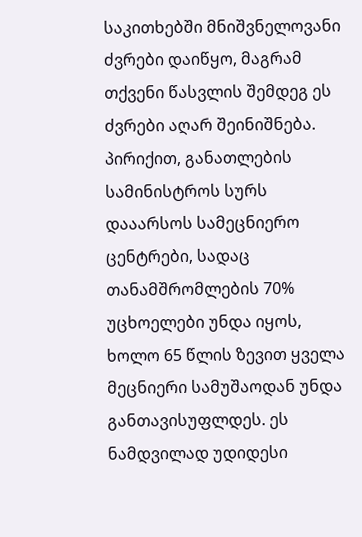საკითხებში მნიშვნელოვანი ძვრები დაიწყო, მაგრამ თქვენი წასვლის შემდეგ ეს ძვრები აღარ შეინიშნება. პირიქით, განათლების სამინისტროს სურს დააარსოს სამეცნიერო ცენტრები, სადაც თანამშრომლების 70% უცხოელები უნდა იყოს, ხოლო 65 წლის ზევით ყველა მეცნიერი სამუშაოდან უნდა განთავისუფლდეს. ეს ნამდვილად უდიდესი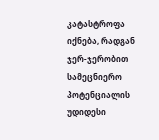კატასტროფა იქნება, რადგან ჯერ-ჯერობით სამეცნიერო პოტენციალის უდიდესი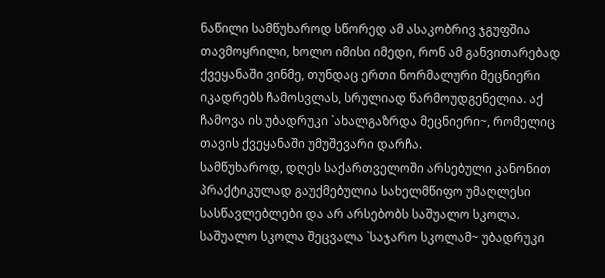ნაწილი სამწუხაროდ სწორედ ამ ასაკობრივ ჯგუფშია თავმოყრილი, ხოლო იმისი იმედი, რონ ამ განვითარებად ქვეყანაში ვინმე, თუნდაც ერთი ნორმალური მეცნიერი იკადრებს ჩამოსვლას, სრულიად წარმოუდგენელია. აქ ჩამოვა ის უბადრუკი `ახალგაზრდა მეცნიერი~, რომელიც თავის ქვეყანაში უმუშევარი დარჩა.
სამწუხაროდ, დღეს საქართველოში არსებული კანონით პრაქტიკულად გაუქმებულია სახელმწიფო უმაღლესი სასწავლებლები და არ არსებობს საშუალო სკოლა. საშუალო სკოლა შეცვალა `საჯარო სკოლამ~ უბადრუკი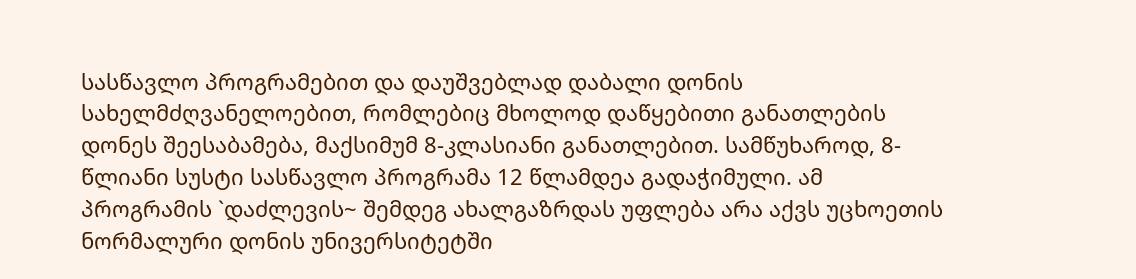სასწავლო პროგრამებით და დაუშვებლად დაბალი დონის სახელმძღვანელოებით, რომლებიც მხოლოდ დაწყებითი განათლების დონეს შეესაბამება, მაქსიმუმ 8-კლასიანი განათლებით. სამწუხაროდ, 8-წლიანი სუსტი სასწავლო პროგრამა 12 წლამდეა გადაჭიმული. ამ პროგრამის `დაძლევის~ შემდეგ ახალგაზრდას უფლება არა აქვს უცხოეთის ნორმალური დონის უნივერსიტეტში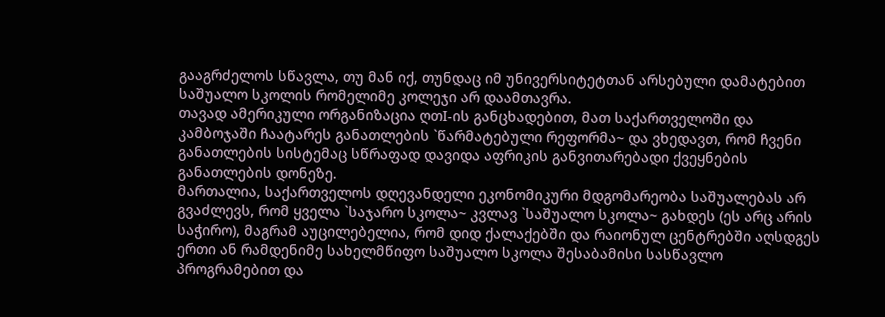გააგრძელოს სწავლა, თუ მან იქ, თუნდაც იმ უნივერსიტეტთან არსებული დამატებით საშუალო სკოლის რომელიმე კოლეჯი არ დაამთავრა.
თავად ამერიკული ორგანიზაცია ღთI-ის განცხადებით, მათ საქართველოში და კამბოჯაში ჩაატარეს განათლების `წარმატებული რეფორმა~ და ვხედავთ, რომ ჩვენი განათლების სისტემაც სწრაფად დავიდა აფრიკის განვითარებადი ქვეყნების განათლების დონეზე.
მართალია, საქართველოს დღევანდელი ეკონომიკური მდგომარეობა საშუალებას არ გვაძლევს, რომ ყველა `საჯარო სკოლა~ კვლავ `საშუალო სკოლა~ გახდეს (ეს არც არის საჭირო), მაგრამ აუცილებელია, რომ დიდ ქალაქებში და რაიონულ ცენტრებში აღსდგეს ერთი ან რამდენიმე სახელმწიფო საშუალო სკოლა შესაბამისი სასწავლო პროგრამებით და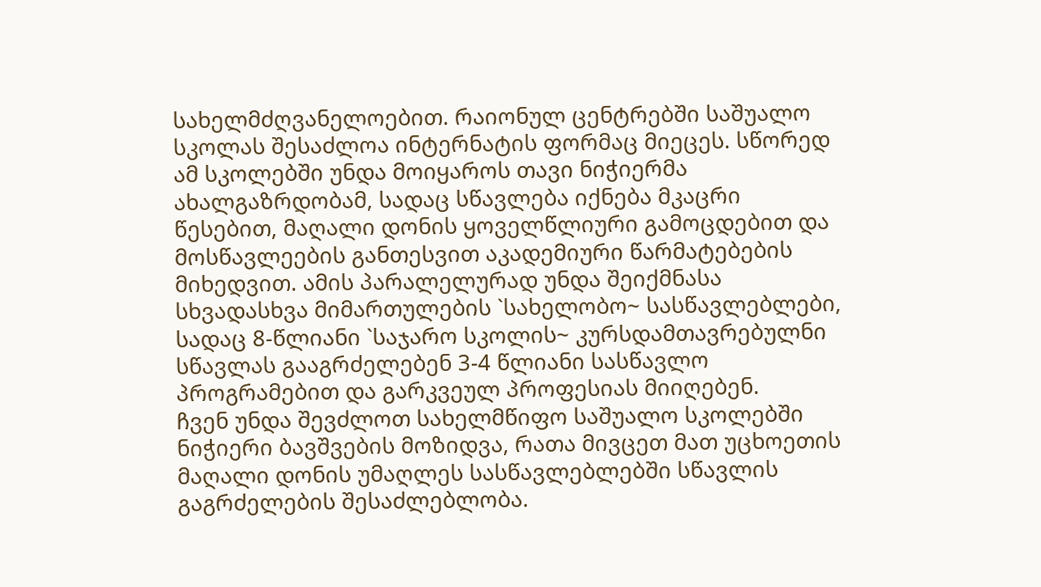სახელმძღვანელოებით. რაიონულ ცენტრებში საშუალო სკოლას შესაძლოა ინტერნატის ფორმაც მიეცეს. სწორედ ამ სკოლებში უნდა მოიყაროს თავი ნიჭიერმა ახალგაზრდობამ, სადაც სწავლება იქნება მკაცრი წესებით, მაღალი დონის ყოველწლიური გამოცდებით და მოსწავლეების განთესვით აკადემიური წარმატებების მიხედვით. ამის პარალელურად უნდა შეიქმნასა სხვადასხვა მიმართულების `სახელობო~ სასწავლებლები, სადაც 8-წლიანი `საჯარო სკოლის~ კურსდამთავრებულნი სწავლას გააგრძელებენ 3-4 წლიანი სასწავლო პროგრამებით და გარკვეულ პროფესიას მიიღებენ.
ჩვენ უნდა შევძლოთ სახელმწიფო საშუალო სკოლებში ნიჭიერი ბავშვების მოზიდვა, რათა მივცეთ მათ უცხოეთის მაღალი დონის უმაღლეს სასწავლებლებში სწავლის გაგრძელების შესაძლებლობა.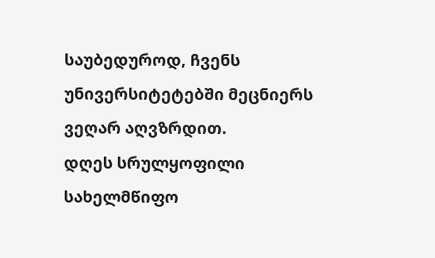საუბედუროდ, ჩვენს უნივერსიტეტებში მეცნიერს ვეღარ აღვზრდით.
დღეს სრულყოფილი სახელმწიფო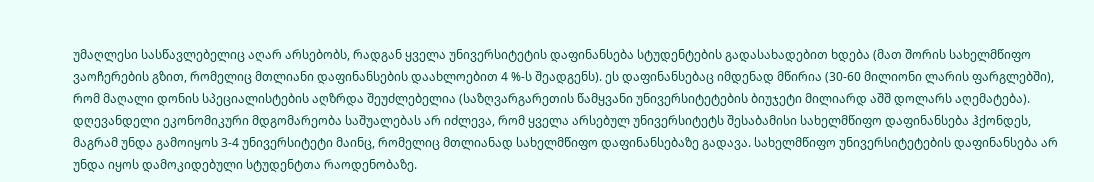უმაღლესი სასწავლებელიც აღარ არსებობს, რადგან ყველა უნივერსიტეტის დაფინანსება სტუდენტების გადასახადებით ხდება (მათ შორის სახელმწიფო ვაოჩერების გზით, რომელიც მთლიანი დაფინანსების დაახლოებით 4 %-ს შეადგენს). ეს დაფინანსებაც იმდენად მწირია (30-60 მილიონი ლარის ფარგლებში), რომ მაღალი დონის სპეციალისტების აღზრდა შეუძლებელია (საზღვარგარეთის წამყვანი უნივერსიტეტების ბიუჯეტი მილიარდ აშშ დოლარს აღემატება).
დღევანდელი ეკონომიკური მდგომარეობა საშუალებას არ იძლევა, რომ ყველა არსებულ უნივერსიტეტს შესაბამისი სახელმწიფო დაფინანსება ჰქონდეს, მაგრამ უნდა გამოიყოს 3-4 უნივერსიტეტი მაინც, რომელიც მთლიანად სახელმწიფო დაფინანსებაზე გადავა. სახელმწიფო უნივერსიტეტების დაფინანსება არ უნდა იყოს დამოკიდებული სტუდენტთა რაოდენობაზე.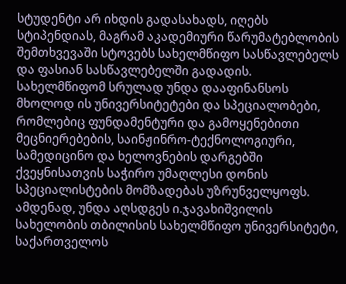სტუდენტი არ იხდის გადასახადს, იღებს სტიპენდიას, მაგრამ აკადემიური წარუმატებლობის შემთხვევაში სტოვებს სახელმწიფო სასწავლებელს და ფასიან სასწავლებელში გადადის.
სახელმწიფომ სრულად უნდა დააფინანსოს მხოლოდ ის უნივერსიტეტები და სპეციალობები, რომლებიც ფუნდამენტური და გამოყენებითი მეცნიერებების, საინჟინრო-ტექნოლოგიური, სამედიცინო და ხელოვნების დარგებში ქვეყნისათვის საჭირო უმაღლესი დონის სპეციალისტების მომზადებას უზრუნველყოფს. ამდენად, უნდა აღსდგეს ი.ჯავახიშვილის სახელობის თბილისის სახელმწიფო უნივერსიტეტი, საქართველოს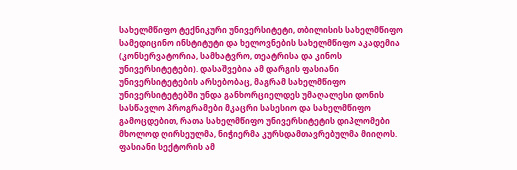სახელმწიფო ტექნიკური უნივერსიტეტი, თბილისის სახელმწიფო სამედიცინო ინსტიტუტი და ხელოვნების სახელმწიფო აკადემია (კონსერვატორია, სამხატვრო, თეატრისა და კინოს უნივერსიტეტები). დასაშვებია ამ დარგის ფასიანი უნივერსიტეტების არსებობაც, მაგრამ სახელმწიფო უნივერსიტეტებში უნდა განხორციელდეს უმაღალესი დონის სასწავლო პროგრამები მკაცრი სასესიო და სახელმწიფო გამოცდებით, რათა სახელმწიფო უნივერსიტეტის დიპლომები მხოლოდ ღირსეულმა, ნიჭიერმა კურსდამთავრებულმა მიიღოს. ფასიანი სექტორის ამ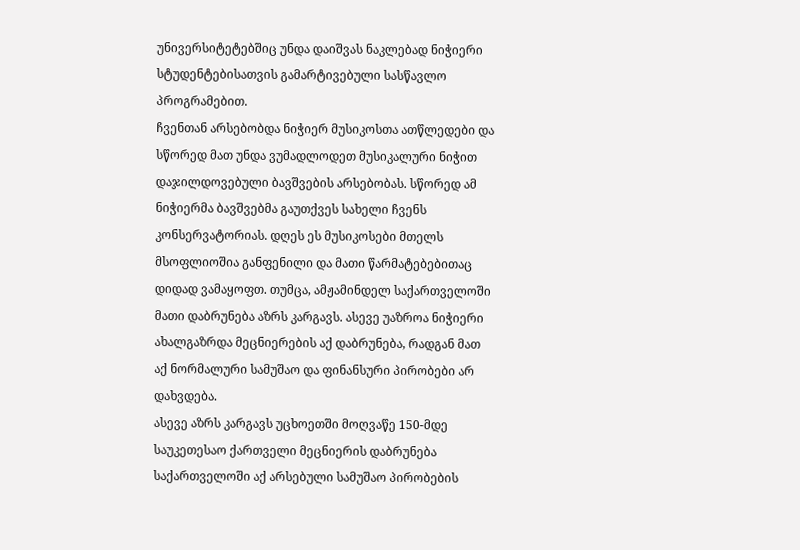უნივერსიტეტებშიც უნდა დაიშვას ნაკლებად ნიჭიერი სტუდენტებისათვის გამარტივებული სასწავლო პროგრამებით.
ჩვენთან არსებობდა ნიჭიერ მუსიკოსთა ათწლედები და სწორედ მათ უნდა ვუმადლოდეთ მუსიკალური ნიჭით დაჯილდოვებული ბავშვების არსებობას. სწორედ ამ ნიჭიერმა ბავშვებმა გაუთქვეს სახელი ჩვენს კონსერვატორიას. დღეს ეს მუსიკოსები მთელს მსოფლიოშია განფენილი და მათი წარმატებებითაც დიდად ვამაყოფთ. თუმცა, ამჟამინდელ საქართველოში მათი დაბრუნება აზრს კარგავს. ასევე უაზროა ნიჭიერი ახალგაზრდა მეცნიერების აქ დაბრუნება, რადგან მათ აქ ნორმალური სამუშაო და ფინანსური პირობები არ დახვდება.
ასევე აზრს კარგავს უცხოეთში მოღვაწე 150-მდე საუკეთესაო ქართველი მეცნიერის დაბრუნება საქართველოში აქ არსებული სამუშაო პირობების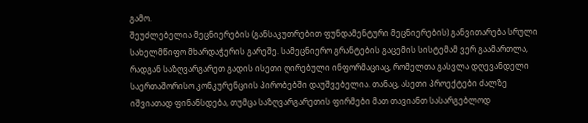გამო.
შეუძლებელია მეცნიერების (განსაკუთრებით ფუნდამენტური მეცნიერების) განვითარება სრული სახელმწიფო მხარდაჭერის გარეშე. სამეცნიერო გრანტების გაცემის სისტემამ ვერ გაამართლა, რადგან საზღვარგარეთ გადის ისეთი ღირებული ინფორმაციაც, რომელთა გასვლა დღევანდელი საერთაშორისო კონკურენციის პირობებში დაუშვებელია. თანაც, ასეთი პროექტები ძალზე იშვიათად ფინანსდება, თუმცა საზღვარგარეთის ფირმები მათ თავიანთ სასარგებლოდ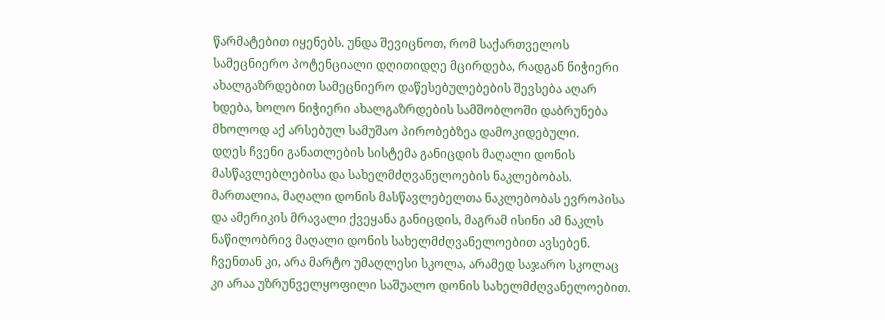წარმატებით იყენებს. უნდა შევიცნოთ, რომ საქართველოს სამეცნიერო პოტენციალი დღითიდღე მცირდება, რადგან ნიჭიერი ახალგაზრდებით სამეცნიერო დაწესებულებების შევსება აღარ ხდება, ხოლო ნიჭიერი ახალგაზრდების სამშობლოში დაბრუნება მხოლოდ აქ არსებულ სამუშაო პირობებზეა დამოკიდებული.
დღეს ჩვენი განათლების სისტემა განიცდის მაღალი დონის მასწავლებლებისა და სახელმძღვანელოების ნაკლებობას. მართალია, მაღალი დონის მასწავლებელთა ნაკლებობას ევროპისა და ამერიკის მრავალი ქვეყანა განიცდის, მაგრამ ისინი ამ ნაკლს ნაწილობრივ მაღალი დონის სახელმძღვანელოებით ავსებენ. ჩვენთან კი, არა მარტო უმაღლესი სკოლა, არამედ საჯარო სკოლაც კი არაა უზრუნველყოფილი საშუალო დონის სახელმძღვანელოებით.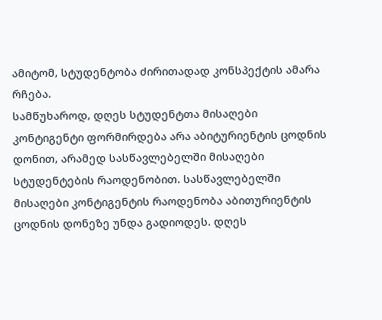ამიტომ, სტუდენტობა ძირითადად კონსპექტის ამარა რჩება.
სამწუხაროდ, დღეს სტუდენტთა მისაღები კონტიგენტი ფორმირდება არა აბიტურიენტის ცოდნის დონით, არამედ სასწავლებელში მისაღები სტუდენტების რაოდენობით. სასწავლებელში მისაღები კონტიგენტის რაოდენობა აბითურიენტის ცოდნის დონეზე უნდა გადიოდეს. დღეს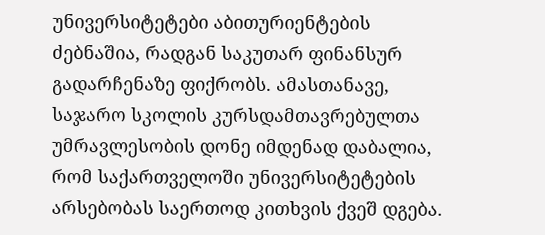უნივერსიტეტები აბითურიენტების ძებნაშია, რადგან საკუთარ ფინანსურ გადარჩენაზე ფიქრობს. ამასთანავე, საჯარო სკოლის კურსდამთავრებულთა უმრავლესობის დონე იმდენად დაბალია, რომ საქართველოში უნივერსიტეტების არსებობას საერთოდ კითხვის ქვეშ დგება.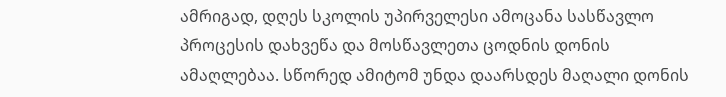ამრიგად, დღეს სკოლის უპირველესი ამოცანა სასწავლო პროცესის დახვეწა და მოსწავლეთა ცოდნის დონის ამაღლებაა. სწორედ ამიტომ უნდა დაარსდეს მაღალი დონის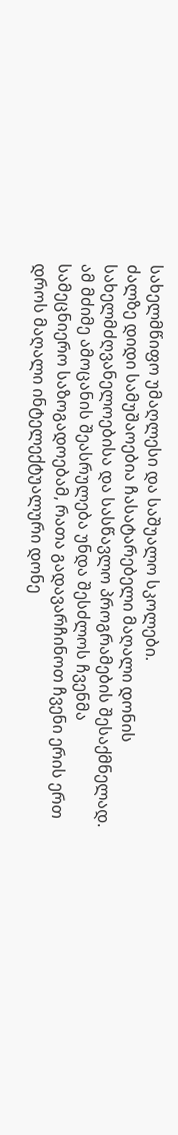სახელმწიფო უმაღლესი და საშუალო სკოლები.
ძალზე დიდი სამუშაოებია ჩასატარებელი მაღალი დონის სახელმძღვანელოებისა და სასწავლო პროგრამების შესაქმნელად. ამ მძიმე ამოცანის შეასრულება უნდა შესძლოს ჩვენმა სამეცნიერო საზოგადოებამ, რათა გადავარჩინოთ ჩვენი ერის ერთ დროს მაღალი ინტელექტუალური დონე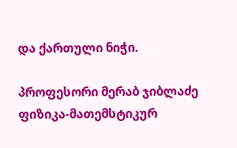და ქართული ნიჭი.

პროფესორი მერაბ ჯიბლაძე
ფიზიკა-მათემსტიკურ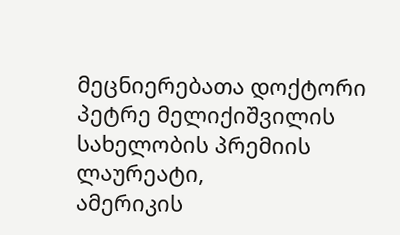მეცნიერებათა დოქტორი
პეტრე მელიქიშვილის სახელობის პრემიის ლაურეატი,
ამერიკის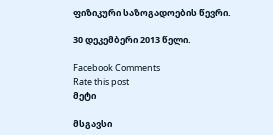ფიზიკური საზოგადოების წევრი.

30 დეკემბერი 2013 წელი.

Facebook Comments
Rate this post
მეტი

მსგავსი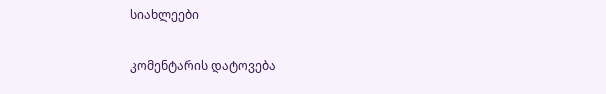სიახლეები

კომენტარის დატოვება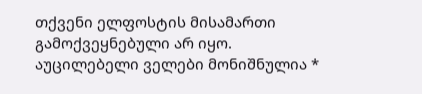თქვენი ელფოსტის მისამართი გამოქვეყნებული არ იყო. აუცილებელი ველები მონიშნულია *